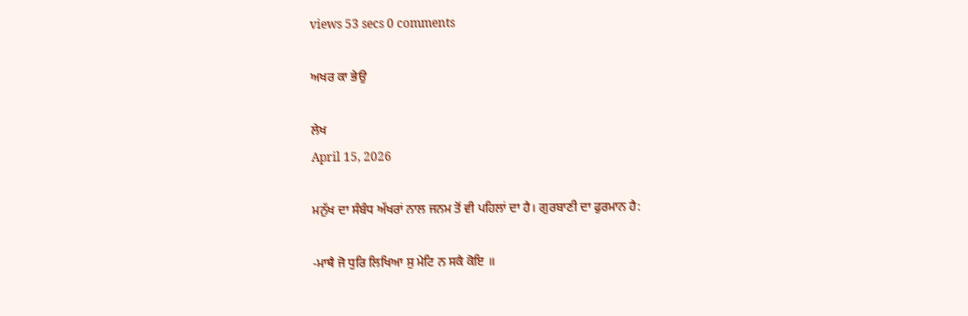views 53 secs 0 comments

ਅਖਰ ਕਾ ਭੇਉ

ਲੇਖ
April 15, 2026

ਮਨੁੱਖ ਦਾ ਸੰਬੰਧ ਅੱਖਰਾਂ ਨਾਲ ਜਨਮ ਤੋਂ ਵੀ ਪਹਿਲਾਂ ਦਾ ਹੈ। ਗੁਰਬਾਣੀ ਦਾ ਫੁਰਮਾਨ ਹੈ:

-ਮਾਥੈ ਜੋ ਧੁਰਿ ਲਿਖਿਆ ਸੁ ਮੇਟਿ ਨ ਸਕੈ ਕੋਇ ॥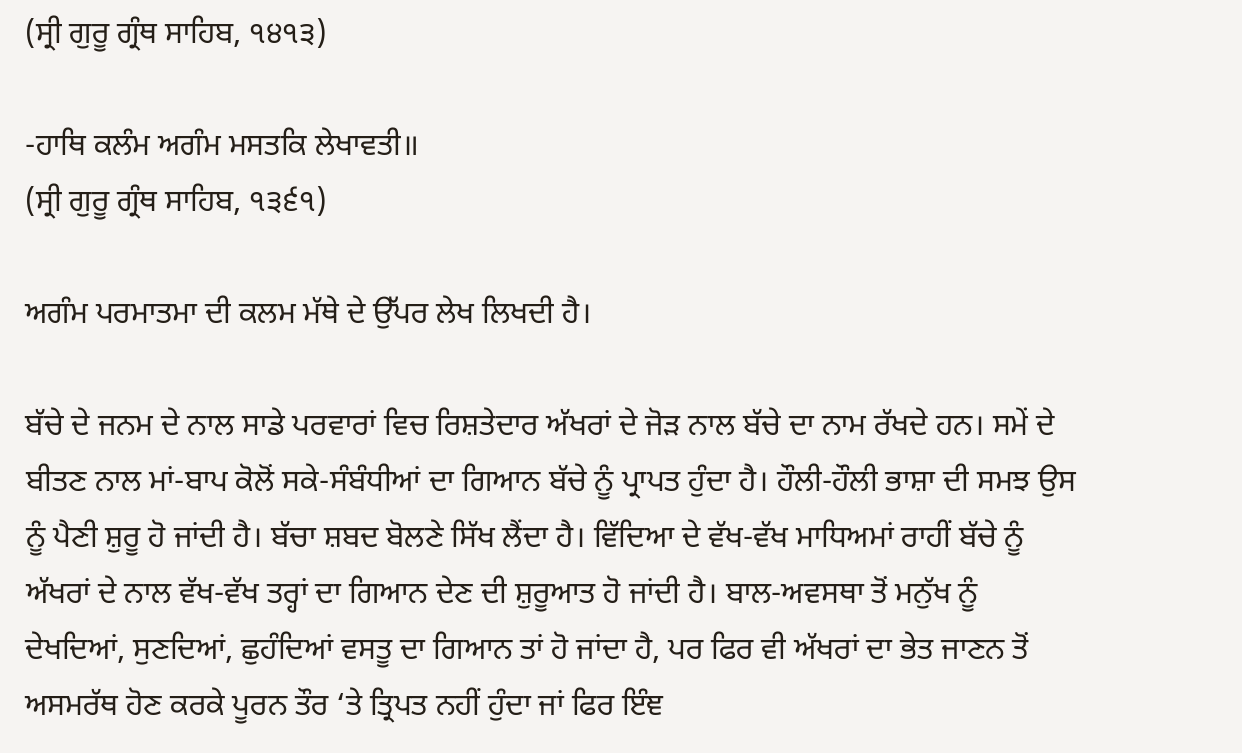(ਸ੍ਰੀ ਗੁਰੂ ਗ੍ਰੰਥ ਸਾਹਿਬ, ੧੪੧੩)

-ਹਾਥਿ ਕਲੰਮ ਅਗੰਮ ਮਸਤਕਿ ਲੇਖਾਵਤੀ॥
(ਸ੍ਰੀ ਗੁਰੂ ਗ੍ਰੰਥ ਸਾਹਿਬ, ੧੩੬੧)

ਅਗੰਮ ਪਰਮਾਤਮਾ ਦੀ ਕਲਮ ਮੱਥੇ ਦੇ ਉੱਪਰ ਲੇਖ ਲਿਖਦੀ ਹੈ।

ਬੱਚੇ ਦੇ ਜਨਮ ਦੇ ਨਾਲ ਸਾਡੇ ਪਰਵਾਰਾਂ ਵਿਚ ਰਿਸ਼ਤੇਦਾਰ ਅੱਖਰਾਂ ਦੇ ਜੋੜ ਨਾਲ ਬੱਚੇ ਦਾ ਨਾਮ ਰੱਖਦੇ ਹਨ। ਸਮੇਂ ਦੇ ਬੀਤਣ ਨਾਲ ਮਾਂ-ਬਾਪ ਕੋਲੋਂ ਸਕੇ-ਸੰਬੰਧੀਆਂ ਦਾ ਗਿਆਨ ਬੱਚੇ ਨੂੰ ਪ੍ਰਾਪਤ ਹੁੰਦਾ ਹੈ। ਹੌਲੀ-ਹੌਲੀ ਭਾਸ਼ਾ ਦੀ ਸਮਝ ਉਸ ਨੂੰ ਪੈਣੀ ਸ਼ੁਰੂ ਹੋ ਜਾਂਦੀ ਹੈ। ਬੱਚਾ ਸ਼ਬਦ ਬੋਲਣੇ ਸਿੱਖ ਲੈਂਦਾ ਹੈ। ਵਿੱਦਿਆ ਦੇ ਵੱਖ-ਵੱਖ ਮਾਧਿਅਮਾਂ ਰਾਹੀਂ ਬੱਚੇ ਨੂੰ ਅੱਖਰਾਂ ਦੇ ਨਾਲ ਵੱਖ-ਵੱਖ ਤਰ੍ਹਾਂ ਦਾ ਗਿਆਨ ਦੇਣ ਦੀ ਸ਼ੁਰੂਆਤ ਹੋ ਜਾਂਦੀ ਹੈ। ਬਾਲ-ਅਵਸਥਾ ਤੋਂ ਮਨੁੱਖ ਨੂੰ ਦੇਖਦਿਆਂ, ਸੁਣਦਿਆਂ, ਛੁਹੰਦਿਆਂ ਵਸਤੂ ਦਾ ਗਿਆਨ ਤਾਂ ਹੋ ਜਾਂਦਾ ਹੈ, ਪਰ ਫਿਰ ਵੀ ਅੱਖਰਾਂ ਦਾ ਭੇਤ ਜਾਣਨ ਤੋਂ ਅਸਮਰੱਥ ਹੋਣ ਕਰਕੇ ਪੂਰਨ ਤੌਰ ‘ਤੇ ਤ੍ਰਿਪਤ ਨਹੀਂ ਹੁੰਦਾ ਜਾਂ ਫਿਰ ਇੰਞ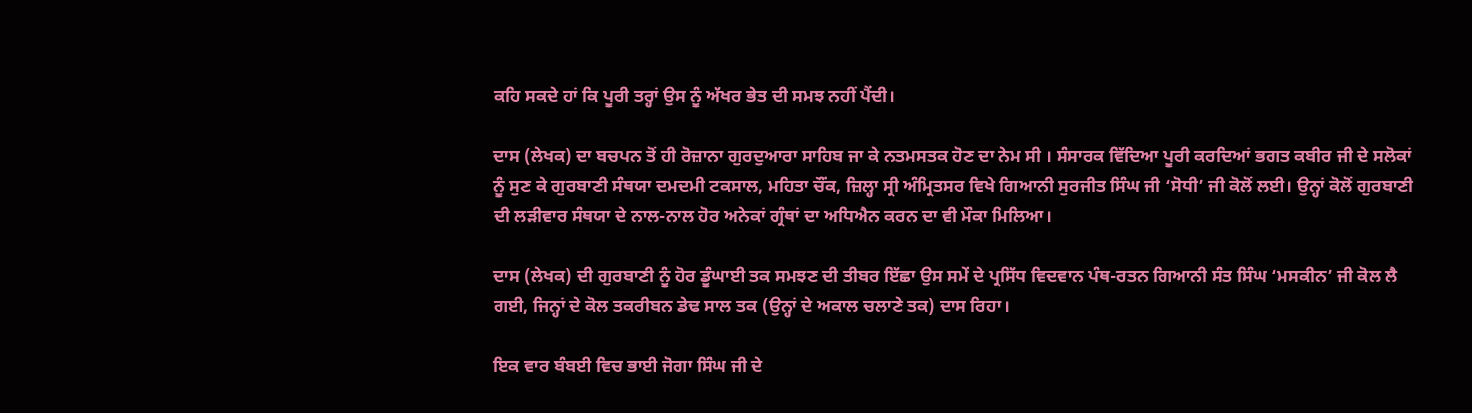ਕਹਿ ਸਕਦੇ ਹਾਂ ਕਿ ਪੂਰੀ ਤਰ੍ਹਾਂ ਉਸ ਨੂੰ ਅੱਖਰ ਭੇਤ ਦੀ ਸਮਝ ਨਹੀਂ ਪੈਂਦੀ।

ਦਾਸ (ਲੇਖਕ) ਦਾ ਬਚਪਨ ਤੋਂ ਹੀ ਰੋਜ਼ਾਨਾ ਗੁਰਦੁਆਰਾ ਸਾਹਿਬ ਜਾ ਕੇ ਨਤਮਸਤਕ ਹੋਣ ਦਾ ਨੇਮ ਸੀ । ਸੰਸਾਰਕ ਵਿੱਦਿਆ ਪੂਰੀ ਕਰਦਿਆਂ ਭਗਤ ਕਬੀਰ ਜੀ ਦੇ ਸਲੋਕਾਂ ਨੂੰ ਸੁਣ ਕੇ ਗੁਰਬਾਣੀ ਸੰਥਯਾ ਦਮਦਮੀ ਟਕਸਾਲ, ਮਹਿਤਾ ਚੌਂਕ, ਜ਼ਿਲ੍ਹਾ ਸ੍ਰੀ ਅੰਮ੍ਰਿਤਸਰ ਵਿਖੇ ਗਿਆਨੀ ਸੁਰਜੀਤ ਸਿੰਘ ਜੀ ‘ਸੋਧੀ’ ਜੀ ਕੋਲੋਂ ਲਈ। ਉਨ੍ਹਾਂ ਕੋਲੋਂ ਗੁਰਬਾਣੀ ਦੀ ਲੜੀਵਾਰ ਸੰਥਯਾ ਦੇ ਨਾਲ-ਨਾਲ ਹੋਰ ਅਨੇਕਾਂ ਗ੍ਰੰਥਾਂ ਦਾ ਅਧਿਐਨ ਕਰਨ ਦਾ ਵੀ ਮੌਕਾ ਮਿਲਿਆ।

ਦਾਸ (ਲੇਖਕ) ਦੀ ਗੁਰਬਾਣੀ ਨੂੰ ਹੋਰ ਡੂੰਘਾਈ ਤਕ ਸਮਝਣ ਦੀ ਤੀਬਰ ਇੱਛਾ ਉਸ ਸਮੇਂ ਦੇ ਪ੍ਰਸਿੱਧ ਵਿਦਵਾਨ ਪੰਥ-ਰਤਨ ਗਿਆਨੀ ਸੰਤ ਸਿੰਘ ‘ਮਸਕੀਨ’ ਜੀ ਕੋਲ ਲੈ ਗਈ, ਜਿਨ੍ਹਾਂ ਦੇ ਕੋਲ ਤਕਰੀਬਨ ਡੇਢ ਸਾਲ ਤਕ (ਉਨ੍ਹਾਂ ਦੇ ਅਕਾਲ ਚਲਾਣੇ ਤਕ) ਦਾਸ ਰਿਹਾ।

ਇਕ ਵਾਰ ਬੰਬਈ ਵਿਚ ਭਾਈ ਜੋਗਾ ਸਿੰਘ ਜੀ ਦੇ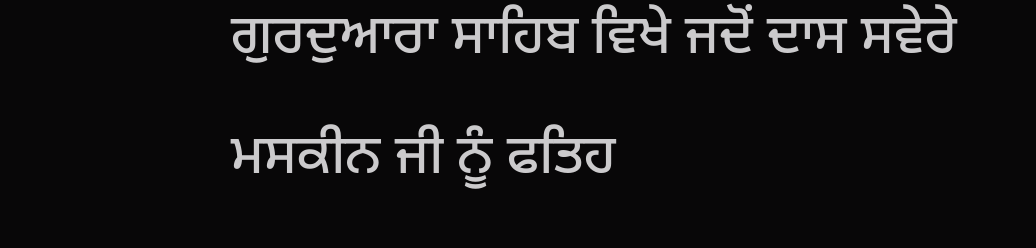ਗੁਰਦੁਆਰਾ ਸਾਹਿਬ ਵਿਖੇ ਜਦੋਂ ਦਾਸ ਸਵੇਰੇ ਮਸਕੀਨ ਜੀ ਨੂੰ ਫਤਿਹ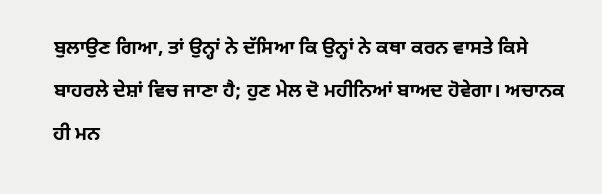ਬੁਲਾਉਣ ਗਿਆ, ਤਾਂ ਉਨ੍ਹਾਂ ਨੇ ਦੱਸਿਆ ਕਿ ਉਨ੍ਹਾਂ ਨੇ ਕਥਾ ਕਰਨ ਵਾਸਤੇ ਕਿਸੇ ਬਾਹਰਲੇ ਦੇਸ਼ਾਂ ਵਿਚ ਜਾਣਾ ਹੈ; ਹੁਣ ਮੇਲ ਦੋ ਮਹੀਨਿਆਂ ਬਾਅਦ ਹੋਵੇਗਾ। ਅਚਾਨਕ ਹੀ ਮਨ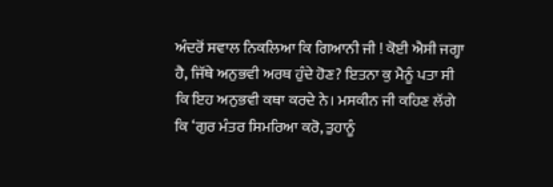ਅੰਦਰੋਂ ਸਵਾਲ ਨਿਕਲਿਆ ਕਿ ਗਿਆਨੀ ਜੀ ! ਕੋਈ ਐਸੀ ਜਗ੍ਹਾ ਹੈ, ਜਿੱਥੇ ਅਨੁਭਵੀ ਅਰਥ ਹੁੰਦੇ ਹੋਣ? ਇਤਨਾ ਕੁ ਮੈਨੂੰ ਪਤਾ ਸੀ ਕਿ ਇਹ ਅਨੁਭਵੀ ਕਥਾ ਕਰਦੇ ਨੇ। ਮਸਕੀਨ ਜੀ ਕਹਿਣ ਲੱਗੇ ਕਿ ‘ਗੁਰ ਮੰਤਰ ਸਿਮਰਿਆ ਕਰੋ, ਤੁਹਾਨੂੰ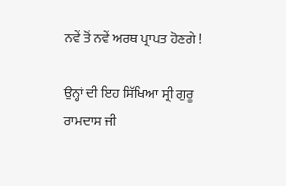ਨਵੇਂ ਤੋਂ ਨਵੇਂ ਅਰਥ ਪ੍ਰਾਪਤ ਹੋਣਗੇ !

ਉਨ੍ਹਾਂ ਦੀ ਇਹ ਸਿੱਖਿਆ ਸ੍ਰੀ ਗੁਰੂ ਰਾਮਦਾਸ ਜੀ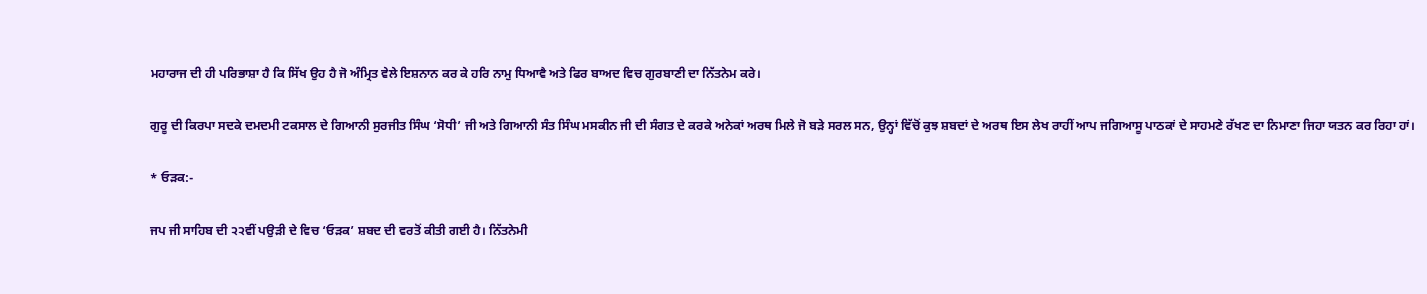ਮਹਾਰਾਜ ਦੀ ਹੀ ਪਰਿਭਾਸ਼ਾ ਹੈ ਕਿ ਸਿੱਖ ਉਹ ਹੈ ਜੋ ਅੰਮ੍ਰਿਤ ਵੇਲੇ ਇਸ਼ਨਾਨ ਕਰ ਕੇ ਹਰਿ ਨਾਮੁ ਧਿਆਵੈ ਅਤੇ ਫਿਰ ਬਾਅਦ ਵਿਚ ਗੁਰਬਾਣੀ ਦਾ ਨਿੱਤਨੇਮ ਕਰੇ।

ਗੁਰੂ ਦੀ ਕਿਰਪਾ ਸਦਕੇ ਦਮਦਮੀ ਟਕਸਾਲ ਦੇ ਗਿਆਨੀ ਸੁਰਜੀਤ ਸਿੰਘ ‘ਸੋਧੀ’ ਜੀ ਅਤੇ ਗਿਆਨੀ ਸੰਤ ਸਿੰਘ ਮਸਕੀਨ ਜੀ ਦੀ ਸੰਗਤ ਦੇ ਕਰਕੇ ਅਨੇਕਾਂ ਅਰਥ ਮਿਲੇ ਜੋ ਬੜੇ ਸਰਲ ਸਨ, ਉਨ੍ਹਾਂ ਵਿੱਚੋਂ ਕੁਝ ਸ਼ਬਦਾਂ ਦੇ ਅਰਥ ਇਸ ਲੇਖ ਰਾਹੀਂ ਆਪ ਜਗਿਆਸੂ ਪਾਠਕਾਂ ਦੇ ਸਾਹਮਣੇ ਰੱਖਣ ਦਾ ਨਿਮਾਣਾ ਜਿਹਾ ਯਤਨ ਕਰ ਰਿਹਾ ਹਾਂ।

* ਓੜਕ:-

ਜਪ ਜੀ ਸਾਹਿਬ ਦੀ ੨੨ਵੀਂ ਪਉੜੀ ਦੇ ਵਿਚ ‘ਓੜਕ’ ਸ਼ਬਦ ਦੀ ਵਰਤੋਂ ਕੀਤੀ ਗਈ ਹੈ। ਨਿੱਤਨੇਮੀ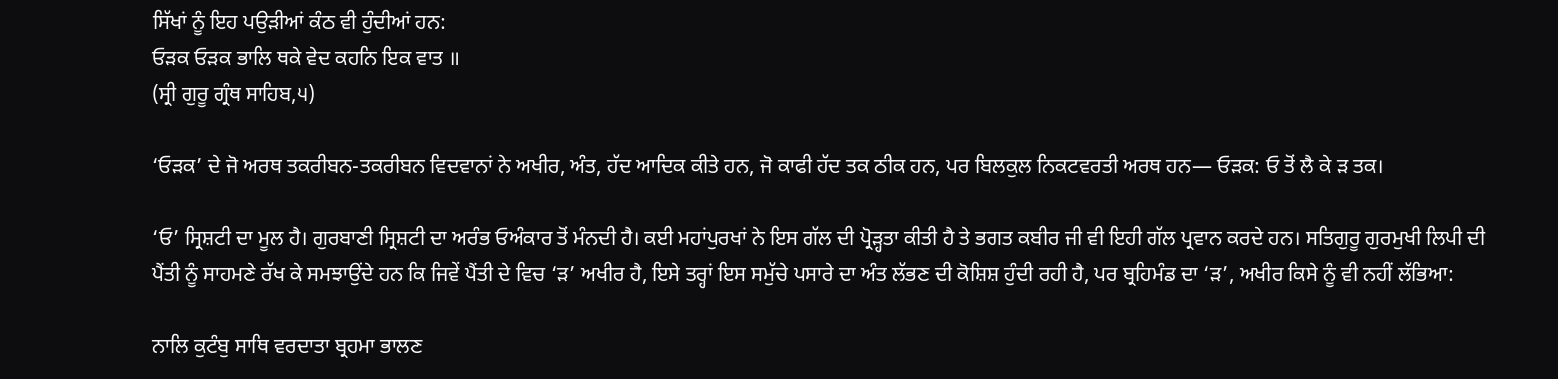ਸਿੱਖਾਂ ਨੂੰ ਇਹ ਪਉੜੀਆਂ ਕੰਠ ਵੀ ਹੁੰਦੀਆਂ ਹਨ:
ਓੜਕ ਓੜਕ ਭਾਲਿ ਥਕੇ ਵੇਦ ਕਹਨਿ ਇਕ ਵਾਤ ॥
(ਸ੍ਰੀ ਗੁਰੂ ਗ੍ਰੰਥ ਸਾਹਿਬ,੫)

‘ਓੜਕ’ ਦੇ ਜੋ ਅਰਥ ਤਕਰੀਬਨ-ਤਕਰੀਬਨ ਵਿਦਵਾਨਾਂ ਨੇ ਅਖੀਰ, ਅੰਤ, ਹੱਦ ਆਦਿਕ ਕੀਤੇ ਹਨ, ਜੋ ਕਾਫੀ ਹੱਦ ਤਕ ਠੀਕ ਹਨ, ਪਰ ਬਿਲਕੁਲ ਨਿਕਟਵਰਤੀ ਅਰਥ ਹਨ— ਓੜਕ: ਓ ਤੋਂ ਲੈ ਕੇ ੜ ਤਕ।

‘ਓ’ ਸ੍ਰਿਸ਼ਟੀ ਦਾ ਮੂਲ ਹੈ। ਗੁਰਬਾਣੀ ਸ੍ਰਿਸ਼ਟੀ ਦਾ ਅਰੰਭ ਓਅੰਕਾਰ ਤੋਂ ਮੰਨਦੀ ਹੈ। ਕਈ ਮਹਾਂਪੁਰਖਾਂ ਨੇ ਇਸ ਗੱਲ ਦੀ ਪ੍ਰੋੜ੍ਹਤਾ ਕੀਤੀ ਹੈ ਤੇ ਭਗਤ ਕਬੀਰ ਜੀ ਵੀ ਇਹੀ ਗੱਲ ਪ੍ਰਵਾਨ ਕਰਦੇ ਹਨ। ਸਤਿਗੁਰੂ ਗੁਰਮੁਖੀ ਲਿਪੀ ਦੀ ਪੈਂਤੀ ਨੂੰ ਸਾਹਮਣੇ ਰੱਖ ਕੇ ਸਮਝਾਉਂਦੇ ਹਨ ਕਿ ਜਿਵੇਂ ਪੈਂਤੀ ਦੇ ਵਿਚ ‘ੜ’ ਅਖੀਰ ਹੈ, ਇਸੇ ਤਰ੍ਹਾਂ ਇਸ ਸਮੁੱਚੇ ਪਸਾਰੇ ਦਾ ਅੰਤ ਲੱਭਣ ਦੀ ਕੋਸ਼ਿਸ਼ ਹੁੰਦੀ ਰਹੀ ਹੈ, ਪਰ ਬ੍ਰਹਿਮੰਡ ਦਾ ‘ੜ’, ਅਖੀਰ ਕਿਸੇ ਨੂੰ ਵੀ ਨਹੀਂ ਲੱਭਿਆ:

ਨਾਲਿ ਕੁਟੰਬੁ ਸਾਥਿ ਵਰਦਾਤਾ ਬ੍ਰਹਮਾ ਭਾਲਣ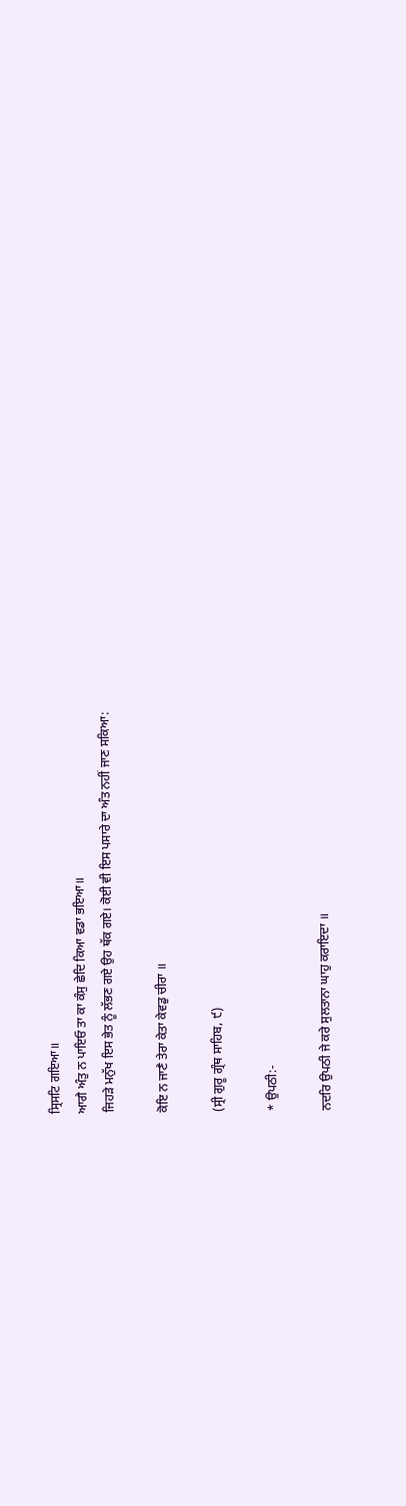ਸ੍ਰਿਸਟਿ ਗਇਆ॥
ਆਗੈ ਅੰਤੁ ਨ ਪਾਇਓ ਤਾ ਕਾ ਕੰਸੁ ਛੇਦਿ ਕਿਆ ਵਡਾ ਭਇਆ॥
ਜਿਹੜੇ ਮਨੁੱਖ ਇਸ ਭੇਤ ਨੂੰ ਲੱਭਣ ਗਏ ਉਹ ਥੱਕ ਗਏ। ਕੋਈ ਵੀ ਇਸ ਪਸਾਰੇ ਦਾ ਅੰਤ ਨਹੀਂ ਜਾਣ ਸਕਿਆ:

ਕੋਇ ਨ ਜਾਣੈ ਤੇਰਾ ਕੇਤਾ ਕੇਵਡੁ ਚੀਰਾ ॥

(ਸ੍ਰੀ ਗੁਰੂ ਗ੍ਰੰਥ ਸਾਹਿਬ, ੯)

* ਉਪਠੀ:-

ਨਦਰਿ ਉਪਠੀ ਜੇ ਕਰੇ ਸੁਲਤਾਨਾ ਘਾਹੁ ਕਰਾਇਦਾ ॥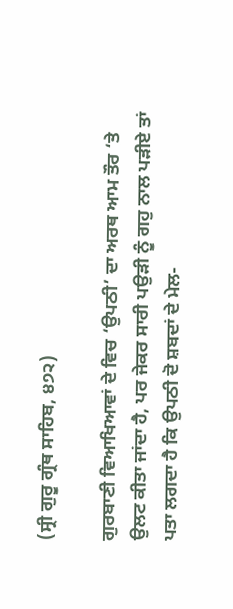(ਸ੍ਰੀ ਗੁਰੂ ਗ੍ਰੰਥ ਸਾਹਿਬ, ੪੭੨)

ਗੁਰਬਾਣੀ ਵਿਆਖਿਆਵਾਂ ਦੇ ਵਿਚ ‘ਉਪਠੀ’ ਦਾ ਅਰਥ ਆਮ ਤੌਰ ‘ਤੇ ਉਲਟ ਕੀਤਾ ਜਾਂਦਾ ਹੈ, ਪਰ ਜੇਕਰ ਸਾਰੀ ਪਉੜੀ ਨੂੰ ਗਹੁ ਨਾਲ ਪੜੀਏ ਤਾਂ ਪਤਾ ਲਗਦਾ ਹੈ ਕਿ ਉਪਠੀ ਦੋ ਸ਼ਬਦਾਂ ਦੇ ਮੇਲ-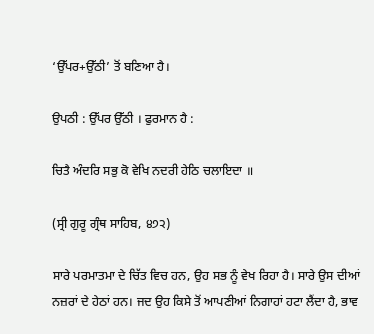‘ਉੱਪਰ+ਉੱਠੀ’ ਤੋਂ ਬਣਿਆ ਹੈ।

ਉਪਠੀ : ਉੱਪਰ ਉੱਠੀ । ਫੁਰਮਾਨ ਹੈ :

ਚਿਤੈ ਅੰਦਰਿ ਸਭੁ ਕੋ ਵੇਖਿ ਨਦਰੀ ਹੇਠਿ ਚਲਾਇਦਾ ॥

(ਸ੍ਰੀ ਗੁਰੂ ਗ੍ਰੰਥ ਸਾਹਿਬ, ੪੭੨)

ਸਾਰੇ ਪਰਮਾਤਮਾ ਦੇ ਚਿੱਤ ਵਿਚ ਹਨ, ਉਹ ਸਭ ਨੂੰ ਵੇਖ ਰਿਹਾ ਹੈ। ਸਾਰੇ ਉਸ ਦੀਆਂ ਨਜ਼ਰਾਂ ਦੇ ਹੇਠਾਂ ਹਨ। ਜਦ ਉਹ ਕਿਸੇ ਤੋਂ ਆਪਣੀਆਂ ਨਿਗਾਹਾਂ ਹਟਾ ਲੈਂਦਾ ਹੈ, ਭਾਵ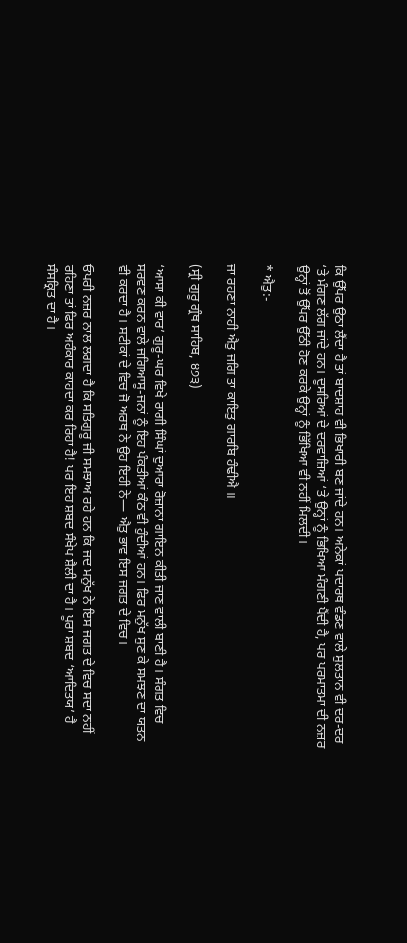ਕਿ ਉੱਪਰ ਉਠਾ ਲੈਂਦਾ ਹੈ ਤਾਂ ਬਾਦਸ਼ਾਹ ਵੀ ਭਿਖਾਰੀ ਬਣ ਜਾਂਦੇ ਹਨ। ਅਨੇਕਾਂ ਪਦਾਰਥ ਵੰਡਣ ਵਾਲੇ ਸੁਲਤਾਨ ਵੀ ਦਰ-ਦਰ ‘ਤੇ ਮੰਗਣ ਲੱਗ ਜਾਂਦੇ ਹਨ। ਦੂਸਰਿਆਂ ਦੇ ਦਰਵਾਜ਼ਿਆਂ ‘ਤੇ ਉਨ੍ਹਾਂ ਨੂੰ ਭਿਖਿਆ ਮੰਗਣੀ ਪੈਂਦੀ ਹੈ, ਪਰ ਪਰਮਾਤਮਾ ਦੀ ਨਜ਼ਰ ਉਨ੍ਹਾਂ ਤੋਂ ਉੱਪਰ ਉੱਠੀ ਹੋਣ ਕਰਕੇ ਉਨ੍ਹਾਂ ਨੂੰ ਭਿੱਖਿਆ ਵੀ ਨਹੀਂ ਮਿਲਦੀ।

* ਐਤੁ:-

ਜਾ ਰਹਣਾ ਨਾਹੀ ਐਤੁ ਜਗਿ ਤਾ ਕਾਇਤੁ ਗਾਰਬਿ ਹੰਢੀਐ ॥

(ਸ੍ਰੀ ਗੁਰੂ ਗ੍ਰੰਥ ਸਾਹਿਬ, ੪੭੩)

‘ਆਸਾ ਕੀ ਵਾਰ’ ਗੁਰੂ-ਘਰ ਵਿਖੇ ਰਾਗੀ ਸਿੰਘਾਂ ਦੁਆਰਾ ਰੋਜ਼ਾਨਾ ਗਾਇਨ ਕੀਤੀ ਜਾਣ ਵਾਲੀ ਬਾਣੀ ਹੈ। ਸੰਗਤ ਵਿਚ ਸਰਵਣ ਕਰਨ ਵਾਲੇ ਜਗਿਆਸੂ-ਜਨਾਂ ਨੂੰ ਇਹ ਪੰਕਤੀਆਂ ਕੰਠ ਵੀ ਹੁੰਦੀਆਂ ਹਨ। ਫਿਰ ਮਨੁੱਖ ਸੁਣ ਕੇ ਸਮਝਣ ਦਾ ਯਤਨ ਵੀ ਕਰਦਾ ਹੈ। ਸਟੀਕਾਂ ਦੇ ਵਿਚ ਜੋ ਅਰਥ ਨੇ ਉਹ ਇਹੀ ਨੇ— ਐਤੁ ਭਾਵ ਇਸ ਜਗਤ ਦੇ ਵਿਚ।

ਓਪਰੀ ਨਜ਼ਰ ਨਾਲ ਲਗਦਾ ਹੈ ਕਿ ਸਤਿਗੁਰੂ ਜੀ ਸਮਝਾਅ ਰਹੇ ਹਨ ਕਿ ਜਦ ਮਨੁੱਖ ਨੇ ਇਸ ਜਗਤ ਦੇ ਵਿਚ ਸਦਾ ਨਹੀਂ ਰਹਿਣਾ ਤਾਂ ਫਿਰ ਅਹੰਕਾਰ ਕਾਹਦਾ ਕਰ ਰਿਹਾ ਹੈ! ਪਰ ਇਹ ਸ਼ਬਦ ਸੰਖੇਪ ਸ਼ੈਲੀ ਦਾ ਹੈ। ਪੂਰਾ ਸ਼ਬਦ ‘ਆਦਿਤਯ’ ਹੈ ਸੰਸਕ੍ਰਿਤ ਦਾ ਹੈ।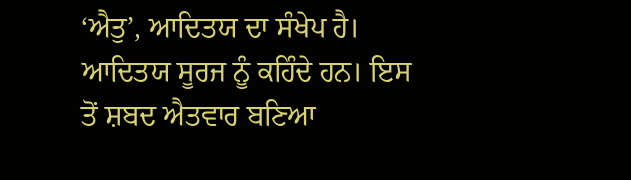‘ਐਤੁ’, ਆਦਿਤਯ ਦਾ ਸੰਖੇਪ ਹੈ। ਆਦਿਤਯ ਸੂਰਜ ਨੂੰ ਕਹਿੰਦੇ ਹਨ। ਇਸ ਤੋਂ ਸ਼ਬਦ ਐਤਵਾਰ ਬਣਿਆ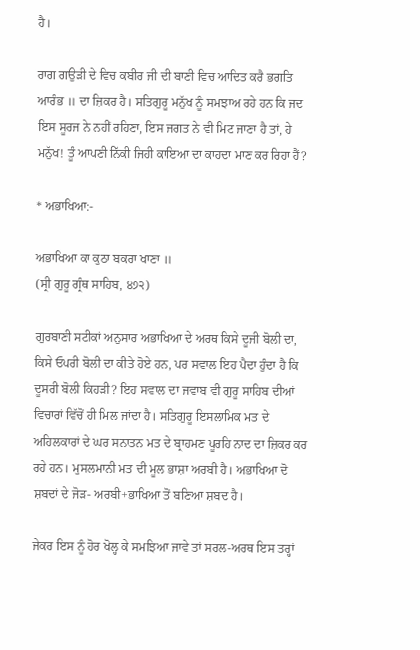ਹੈ।

ਰਾਗ ਗਉੜੀ ਦੇ ਵਿਚ ਕਬੀਰ ਜੀ ਦੀ ਬਾਣੀ ਵਿਚ ਆਦਿਤ ਕਰੈ ਭਗਤਿ ਆਰੰਭ ॥ ਦਾ ਜ਼ਿਕਰ ਹੈ। ਸਤਿਗੁਰੂ ਮਨੁੱਖ ਨੂੰ ਸਮਝਾਅ ਰਹੇ ਹਨ ਕਿ ਜਦ ਇਸ ਸੂਰਜ ਨੇ ਨਹੀਂ ਰਹਿਣਾ, ਇਸ ਜਗਤ ਨੇ ਵੀ ਮਿਟ ਜਾਣਾ ਹੈ ਤਾਂ, ਹੇ ਮਨੁੱਖ! ਤੂੰ ਆਪਣੀ ਨਿੱਕੀ ਜਿਹੀ ਕਾਇਆ ਦਾ ਕਾਹਦਾ ਮਾਣ ਕਰ ਰਿਹਾ ਹੈਂ?

* ਅਭਾਖਿਆ:-

ਅਭਾਖਿਆ ਕਾ ਕੁਠਾ ਬਕਰਾ ਖਾਣਾ ॥
(ਸ੍ਰੀ ਗੁਰੂ ਗ੍ਰੰਥ ਸਾਹਿਬ, ੪੭੨)

ਗੁਰਬਾਣੀ ਸਟੀਕਾਂ ਅਨੁਸਾਰ ਅਭਾਖਿਆ ਦੇ ਅਰਥ ਕਿਸੇ ਦੂਜੀ ਬੋਲੀ ਦਾ, ਕਿਸੇ ਓਪਰੀ ਬੋਲੀ ਦਾ ਕੀਤੇ ਹੋਏ ਹਨ, ਪਰ ਸਵਾਲ ਇਹ ਪੈਦਾ ਹੁੰਦਾ ਹੈ ਕਿ ਦੂਸਰੀ ਬੋਲੀ ਕਿਹੜੀ? ਇਹ ਸਵਾਲ ਦਾ ਜਵਾਬ ਵੀ ਗੁਰੂ ਸਾਹਿਬ ਦੀਆਂ ਵਿਚਾਰਾਂ ਵਿੱਚੋਂ ਹੀ ਮਿਲ ਜਾਂਦਾ ਹੈ। ਸਤਿਗੁਰੂ ਇਸਲਾਮਿਕ ਮਤ ਦੇ ਅਹਿਲਕਾਰਾਂ ਦੇ ਘਰ ਸਨਾਤਨ ਮਤ ਦੇ ਬ੍ਰਾਹਮਣ ਪੂਰਹਿ ਨਾਦ ਦਾ ਜ਼ਿਕਰ ਕਰ ਰਹੇ ਹਨ। ਮੁਸਲਮਾਨੀ ਮਤ ਦੀ ਮੂਲ ਭਾਸ਼ਾ ਅਰਬੀ ਹੈ। ਅਭਾਖਿਆ ਦੋ ਸ਼ਬਦਾਂ ਦੇ ਜੋੜ- ਅਰਬੀ+ਭਾਖਿਆ ਤੋਂ ਬਣਿਆ ਸ਼ਬਦ ਹੈ।

ਜੇਕਰ ਇਸ ਨੂੰ ਹੋਰ ਖੋਲ੍ਹ ਕੇ ਸਮਝਿਆ ਜਾਵੇ ਤਾਂ ਸਰਲ-ਅਰਥ ਇਸ ਤਰ੍ਹਾਂ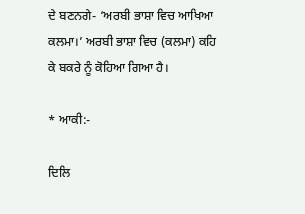ਦੇ ਬਣਨਗੇ- ‘ਅਰਬੀ ਭਾਸ਼ਾ ਵਿਚ ਆਖਿਆ ਕਲਮਾ।’ ਅਰਬੀ ਭਾਸ਼ਾ ਵਿਚ (ਕਲਮਾ) ਕਹਿ ਕੇ ਬਕਰੇ ਨੂੰ ਕੋਹਿਆ ਗਿਆ ਹੈ।

* ਆਕੀ:-

ਦਿਲਿ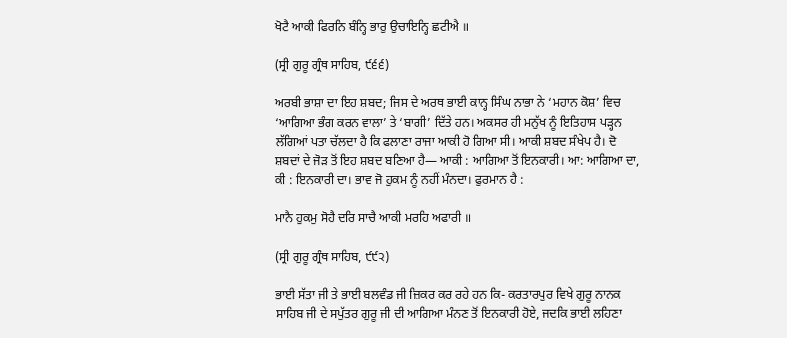ਖੋਟੈ ਆਕੀ ਫਿਰਨਿ ਬੰਨ੍ਹਿ ਭਾਰੁ ਉਚਾਇਨ੍ਹਿ ਛਟੀਐ ॥

(ਸ੍ਰੀ ਗੁਰੂ ਗ੍ਰੰਥ ਸਾਹਿਬ, ੯੬੬)

ਅਰਬੀ ਭਾਸ਼ਾ ਦਾ ਇਹ ਸ਼ਬਦ; ਜਿਸ ਦੇ ਅਰਥ ਭਾਈ ਕਾਨ੍ਹ ਸਿੰਘ ਨਾਭਾ ਨੇ ‘ਮਹਾਨ ਕੋਸ਼’ ਵਿਚ ‘ਆਗਿਆ ਭੰਗ ਕਰਨ ਵਾਲਾ’ ਤੇ ‘ਬਾਗੀ’ ਦਿੱਤੇ ਹਨ। ਅਕਸਰ ਹੀ ਮਨੁੱਖ ਨੂੰ ਇਤਿਹਾਸ ਪੜ੍ਹਨ ਲੱਗਿਆਂ ਪਤਾ ਚੱਲਦਾ ਹੈ ਕਿ ਫਲਾਣਾ ਰਾਜਾ ਆਕੀ ਹੋ ਗਿਆ ਸੀ। ਆਕੀ ਸ਼ਬਦ ਸੰਖੇਪ ਹੈ। ਦੋ ਸ਼ਬਦਾਂ ਦੇ ਜੋੜ ਤੋਂ ਇਹ ਸ਼ਬਦ ਬਣਿਆ ਹੈ— ਆਕੀ : ਆਗਿਆ ਤੋਂ ਇਨਕਾਰੀ। ਆ: ਆਗਿਆ ਦਾ, ਕੀ : ਇਨਕਾਰੀ ਦਾ। ਭਾਵ ਜੋ ਹੁਕਮ ਨੂੰ ਨਹੀਂ ਮੰਨਦਾ। ਫੁਰਮਾਨ ਹੈ :

ਮਾਨੈ ਹੁਕਮੁ ਸੋਹੈ ਦਰਿ ਸਾਚੈ ਆਕੀ ਮਰਹਿ ਅਫਾਰੀ ॥

(ਸ੍ਰੀ ਗੁਰੂ ਗ੍ਰੰਥ ਸਾਹਿਬ, ੯੯੨)

ਭਾਈ ਸੱਤਾ ਜੀ ਤੇ ਭਾਈ ਬਲਵੰਡ ਜੀ ਜ਼ਿਕਰ ਕਰ ਰਹੇ ਹਨ ਕਿ- ਕਰਤਾਰਪੁਰ ਵਿਖੇ ਗੁਰੂ ਨਾਨਕ ਸਾਹਿਬ ਜੀ ਦੇ ਸਪੁੱਤਰ ਗੁਰੂ ਜੀ ਦੀ ਆਗਿਆ ਮੰਨਣ ਤੋਂ ਇਨਕਾਰੀ ਹੋਏ, ਜਦਕਿ ਭਾਈ ਲਹਿਣਾ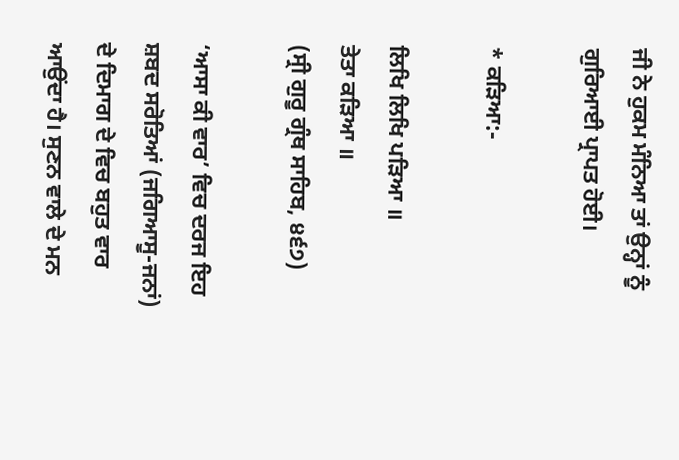ਜੀ ਨੇ ਹੁਕਮ ਮੰਨਿਆ ਤਾਂ ਉਨ੍ਹਾਂ ਨੂੰ ਗੁਰਿਆਈ ਪ੍ਰਾਪਤ ਹੋਈ।

* ਕੜਿਆ:-

ਲਿਖਿ ਲਿਖਿ ਪੜਿਆ ॥
ਤੇਤਾ ਕੜਿਆ ॥
(ਸ੍ਰੀ ਗੁਰੂ ਗ੍ਰੰਥ ਸਾਹਿਬ, ੪੬੭)

‘ਆਸਾ ਕੀ ਵਾਰ’ ਵਿਚ ਦਰਜ ਇਹ ਸ਼ਬਦ ਸਰੋਤਿਆਂ (ਜਗਿਆਸੂ-ਜਨਾਂ) ਦੇ ਦਿਮਾਗ ਦੇ ਵਿਚ ਬਹੁਤ ਵਾਰ ਆਉਂਦਾ ਹੈ। ਸੁਣਨ ਵਾਲੇ ਦੇ ਮਨ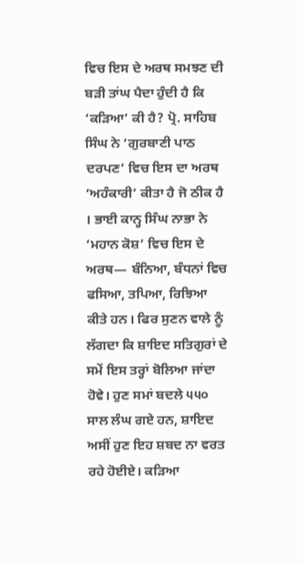ਵਿਚ ਇਸ ਦੇ ਅਰਥ ਸਮਝਣ ਦੀ ਬੜੀ ਤਾਂਘ ਪੈਦਾ ਹੁੰਦੀ ਹੈ ਕਿ ‘ਕੜਿਆ’ ਕੀ ਹੈ? ਪ੍ਰੋ. ਸਾਹਿਬ ਸਿੰਘ ਨੇ ‘ਗੁਰਬਾਣੀ ਪਾਠ ਦਰਪਣ’ ਵਿਚ ਇਸ ਦਾ ਅਰਥ ‘ਅਹੰਕਾਰੀ’ ਕੀਤਾ ਹੈ ਜੋ ਠੀਕ ਹੈ । ਭਾਈ ਕਾਨ੍ਹ ਸਿੰਘ ਨਾਭਾ ਨੇ ‘ਮਹਾਨ ਕੋਸ਼’ ਵਿਚ ਇਸ ਦੇ ਅਰਥ— ਬੰਨਿਆ, ਬੰਧਨਾਂ ਵਿਚ ਫਸਿਆ, ਤਪਿਆ, ਰਿਝਿਆ ਕੀਤੇ ਹਨ। ਫਿਰ ਸੁਣਨ ਵਾਲੇ ਨੂੰ ਲੱਗਦਾ ਕਿ ਸ਼ਾਇਦ ਸਤਿਗੁਰਾਂ ਦੇ ਸਮੇਂ ਇਸ ਤਰ੍ਹਾਂ ਬੋਲਿਆ ਜਾਂਦਾ ਹੋਵੇ। ਹੁਣ ਸਮਾਂ ਬਦਲੇ ੫੫੦ ਸਾਲ ਲੰਘ ਗਏ ਹਨ, ਸ਼ਾਇਦ ਅਸੀਂ ਹੁਣ ਇਹ ਸ਼ਬਦ ਨਾ ਵਰਤ ਰਹੇ ਹੋਈਏ। ਕੜਿਆ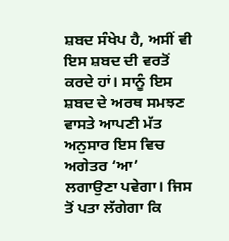ਸ਼ਬਦ ਸੰਖੇਪ ਹੈ, ਅਸੀਂ ਵੀ ਇਸ ਸ਼ਬਦ ਦੀ ਵਰਤੋਂ ਕਰਦੇ ਹਾਂ। ਸਾਨੂੰ ਇਸ ਸ਼ਬਦ ਦੇ ਅਰਥ ਸਮਝਣ ਵਾਸਤੇ ਆਪਣੀ ਮੱਤ ਅਨੁਸਾਰ ਇਸ ਵਿਚ ਅਗੇਤਰ ‘ਆ’ ਲਗਾਉਣਾ ਪਵੇਗਾ। ਜਿਸ ਤੋਂ ਪਤਾ ਲੱਗੇਗਾ ਕਿ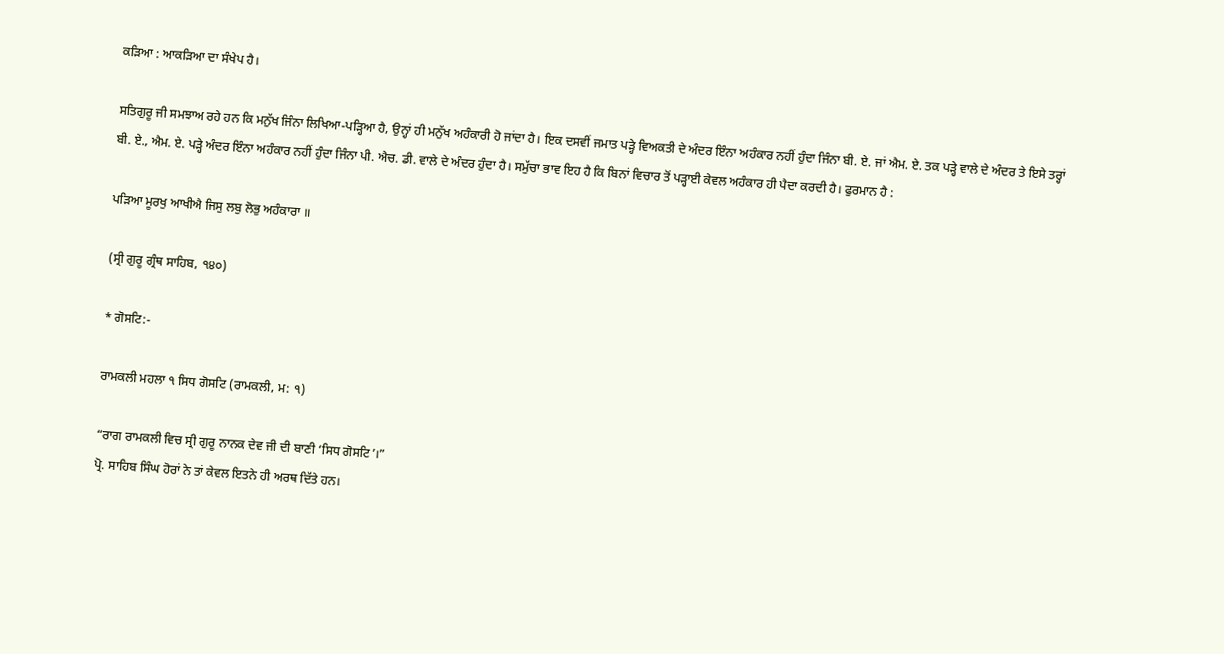ਕੜਿਆ : ਆਕੜਿਆ ਦਾ ਸੰਖੇਪ ਹੈ।

ਸਤਿਗੁਰੂ ਜੀ ਸਮਝਾਅ ਰਹੇ ਹਨ ਕਿ ਮਨੁੱਖ ਜਿੰਨਾ ਲਿਖਿਆ-ਪੜ੍ਹਿਆ ਹੈ, ਉਨ੍ਹਾਂ ਹੀ ਮਨੁੱਖ ਅਹੰਕਾਰੀ ਹੋ ਜਾਂਦਾ ਹੈ। ਇਕ ਦਸਵੀਂ ਜਮਾਤ ਪੜ੍ਹੇ ਵਿਅਕਤੀ ਦੇ ਅੰਦਰ ਇੰਨਾ ਅਹੰਕਾਰ ਨਹੀਂ ਹੁੰਦਾ ਜਿੰਨਾ ਬੀ. ਏ. ਜਾਂ ਐਮ. ਏ. ਤਕ ਪੜ੍ਹੇ ਵਾਲੇ ਦੇ ਅੰਦਰ ਤੇ ਇਸੇ ਤਰ੍ਹਾਂ ਬੀ. ਏ., ਐਮ. ਏ. ਪੜ੍ਹੇ ਅੰਦਰ ਇੰਨਾ ਅਹੰਕਾਰ ਨਹੀਂ ਹੁੰਦਾ ਜਿੰਨਾ ਪੀ. ਐਚ. ਡੀ. ਵਾਲੇ ਦੇ ਅੰਦਰ ਹੁੰਦਾ ਹੈ। ਸਮੁੱਚਾ ਭਾਵ ਇਹ ਹੈ ਕਿ ਬਿਨਾਂ ਵਿਚਾਰ ਤੋਂ ਪੜ੍ਹਾਈ ਕੇਵਲ ਅਹੰਕਾਰ ਹੀ ਪੈਦਾ ਕਰਦੀ ਹੈ। ਫੁਰਮਾਨ ਹੈ :

ਪੜਿਆ ਮੂਰਖੁ ਆਖੀਐ ਜਿਸੁ ਲਬੁ ਲੋਭੁ ਅਹੰਕਾਰਾ ॥

(ਸ੍ਰੀ ਗੁਰੂ ਗ੍ਰੰਥ ਸਾਹਿਬ, ੧੪੦)

* ਗੋਸਟਿ:-

ਰਾਮਕਲੀ ਮਹਲਾ ੧ ਸਿਧ ਗੋਸਟਿ (ਰਾਮਕਲੀ, ਮ: ੧)

“ਰਾਗ ਰਾਮਕਲੀ ਵਿਚ ਸ੍ਰੀ ਗੁਰੂ ਨਾਨਕ ਦੇਵ ਜੀ ਦੀ ਬਾਣੀ ‘ਸਿਧ ਗੋਸਟਿ’।”
ਪ੍ਰੋ. ਸਾਹਿਬ ਸਿੰਘ ਹੋਰਾਂ ਨੇ ਤਾਂ ਕੇਵਲ ਇਤਨੇ ਹੀ ਅਰਥ ਦਿੱਤੇ ਹਨ।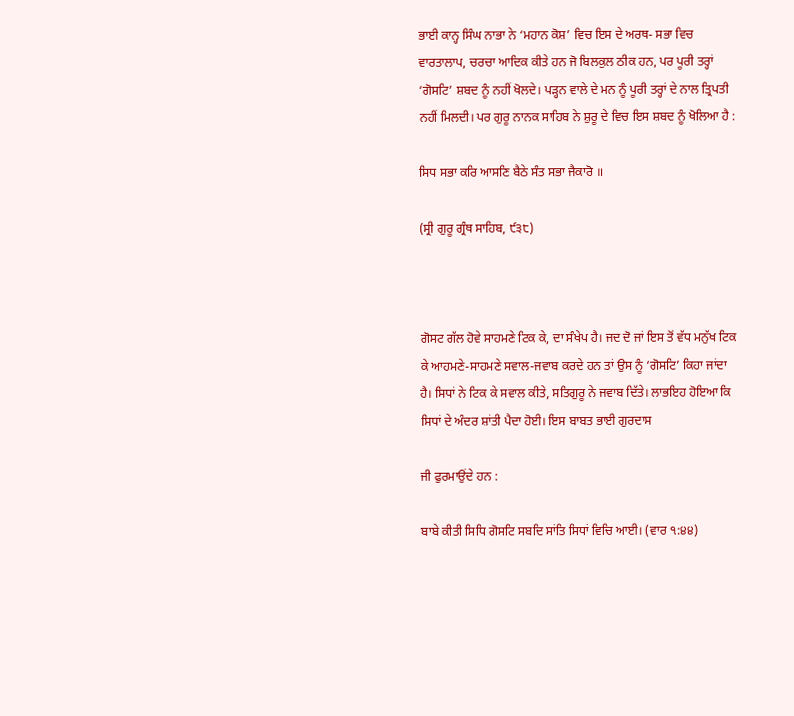ਭਾਈ ਕਾਨ੍ਹ ਸਿੰਘ ਨਾਭਾ ਨੇ ‘ਮਹਾਨ ਕੋਸ਼’ ਵਿਚ ਇਸ ਦੇ ਅਰਥ- ਸਭਾ ਵਿਚ ਵਾਰਤਾਲਾਪ, ਚਰਚਾ ਆਦਿਕ ਕੀਤੇ ਹਨ ਜੋ ਬਿਲਕੁਲ ਠੀਕ ਹਨ, ਪਰ ਪੂਰੀ ਤਰ੍ਹਾਂ ‘ਗੋਸਟਿ’ ਸ਼ਬਦ ਨੂੰ ਨਹੀਂ ਖੋਲਦੇ। ਪੜ੍ਹਨ ਵਾਲੇ ਦੇ ਮਨ ਨੂੰ ਪੂਰੀ ਤਰ੍ਹਾਂ ਦੇ ਨਾਲ ਤ੍ਰਿਪਤੀ ਨਹੀਂ ਮਿਲਦੀ। ਪਰ ਗੁਰੂ ਨਾਨਕ ਸਾਹਿਬ ਨੇ ਸ਼ੁਰੂ ਦੇ ਵਿਚ ਇਸ ਸ਼ਬਦ ਨੂੰ ਖੋਲਿਆ ਹੈ :

ਸਿਧ ਸਭਾ ਕਰਿ ਆਸਣਿ ਬੈਠੇ ਸੰਤ ਸਭਾ ਜੈਕਾਰੋ ॥

(ਸ੍ਰੀ ਗੁਰੂ ਗ੍ਰੰਥ ਸਾਹਿਬ, ੯੩੮)



ਗੋਸਟ ਗੱਲ ਹੋਵੇ ਸਾਹਮਣੇ ਟਿਕ ਕੇ, ਦਾ ਸੰਖੇਪ ਹੈ। ਜਦ ਦੋ ਜਾਂ ਇਸ ਤੋਂ ਵੱਧ ਮਨੁੱਖ ਟਿਕ ਕੇ ਆਹਮਣੇ-ਸਾਹਮਣੇ ਸਵਾਲ-ਜਵਾਬ ਕਰਦੇ ਹਨ ਤਾਂ ਉਸ ਨੂੰ ‘ਗੋਸਟਿ’ ਕਿਹਾ ਜਾਂਦਾ ਹੈ। ਸਿਧਾਂ ਨੇ ਟਿਕ ਕੇ ਸਵਾਲ ਕੀਤੇ, ਸਤਿਗੁਰੂ ਨੇ ਜਵਾਬ ਦਿੱਤੇ। ਲਾਭਇਹ ਹੋਇਆ ਕਿ ਸਿਧਾਂ ਦੇ ਅੰਦਰ ਸ਼ਾਂਤੀ ਪੈਦਾ ਹੋਈ। ਇਸ ਬਾਬਤ ਭਾਈ ਗੁਰਦਾਸ

ਜੀ ਫੁਰਮਾਉਂਦੇ ਹਨ :

ਬਾਬੇ ਕੀਤੀ ਸਿਧਿ ਗੋਸਟਿ ਸਬਦਿ ਸਾਂਤਿ ਸਿਧਾਂ ਵਿਚਿ ਆਈ। (ਵਾਰ ੧:੪੪)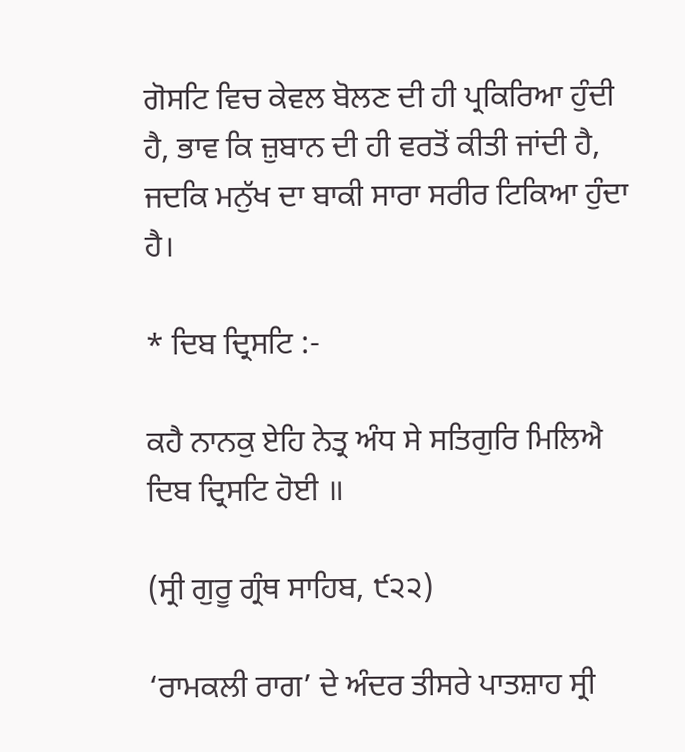ਗੋਸਟਿ ਵਿਚ ਕੇਵਲ ਬੋਲਣ ਦੀ ਹੀ ਪ੍ਰਕਿਰਿਆ ਹੁੰਦੀ ਹੈ, ਭਾਵ ਕਿ ਜ਼ੁਬਾਨ ਦੀ ਹੀ ਵਰਤੋਂ ਕੀਤੀ ਜਾਂਦੀ ਹੈ, ਜਦਕਿ ਮਨੁੱਖ ਦਾ ਬਾਕੀ ਸਾਰਾ ਸਰੀਰ ਟਿਕਿਆ ਹੁੰਦਾ ਹੈ।

* ਦਿਬ ਦ੍ਰਿਸਟਿ :-

ਕਹੈ ਨਾਨਕੁ ਏਹਿ ਨੇਤ੍ਰ ਅੰਧ ਸੇ ਸਤਿਗੁਰਿ ਮਿਲਿਐ ਦਿਬ ਦ੍ਰਿਸਟਿ ਹੋਈ ॥

(ਸ੍ਰੀ ਗੁਰੂ ਗ੍ਰੰਥ ਸਾਹਿਬ, ੯੨੨)

‘ਰਾਮਕਲੀ ਰਾਗ’ ਦੇ ਅੰਦਰ ਤੀਸਰੇ ਪਾਤਸ਼ਾਹ ਸ੍ਰੀ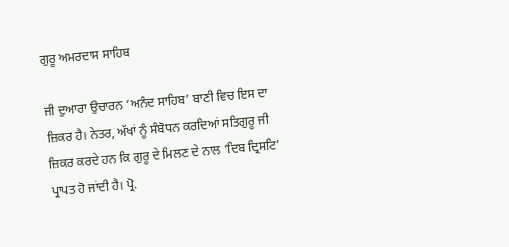ਗੁਰੂ ਅਮਰਦਾਸ ਸਾਹਿਬ

ਜੀ ਦੁਆਰਾ ਉਚਾਰਨ ‘ਅਨੰਦ ਸਾਹਿਬ’ ਬਾਣੀ ਵਿਚ ਇਸ ਦਾ ਜ਼ਿਕਰ ਹੈ। ਨੇਤਰ, ਅੱਖਾਂ ਨੂੰ ਸੰਬੋਧਨ ਕਰਦਿਆਂ ਸਤਿਗੁਰੂ ਜੀ ਜ਼ਿਕਰ ਕਰਦੇ ਹਨ ਕਿ ਗੁਰੂ ਦੇ ਮਿਲਣ ਦੇ ਨਾਲ ‘ਦਿਬ ਦ੍ਰਿਸਟਿ’ ਪ੍ਰਾਪਤ ਹੋ ਜਾਂਦੀ ਹੈ। ਪ੍ਰੋ.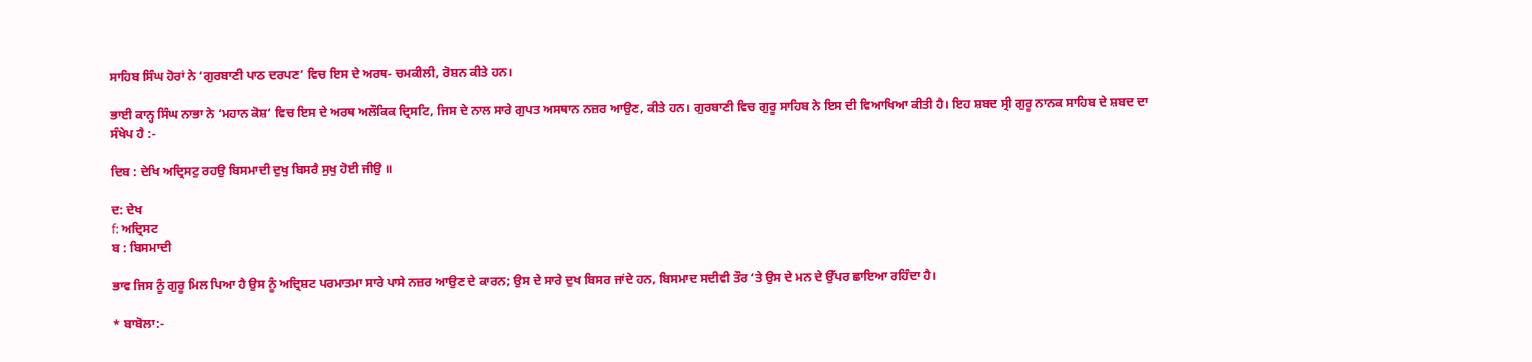ਸਾਹਿਬ ਸਿੰਘ ਹੋਰਾਂ ਨੇ ‘ਗੁਰਬਾਣੀ ਪਾਠ ਦਰਪਣ’ ਵਿਚ ਇਸ ਦੇ ਅਰਥ- ਚਮਕੀਲੀ, ਰੋਸ਼ਨ ਕੀਤੇ ਹਨ।

ਭਾਈ ਕਾਨ੍ਹ ਸਿੰਘ ਨਾਭਾ ਨੇ ‘ਮਹਾਨ ਕੋਸ਼’ ਵਿਚ ਇਸ ਦੇ ਅਰਥ ਅਲੌਕਿਕ ਦ੍ਰਿਸਟਿ, ਜਿਸ ਦੇ ਨਾਲ ਸਾਰੇ ਗੁਪਤ ਅਸਥਾਨ ਨਜ਼ਰ ਆਉਣ, ਕੀਤੇ ਹਨ। ਗੁਰਬਾਣੀ ਵਿਚ ਗੁਰੂ ਸਾਹਿਬ ਨੇ ਇਸ ਦੀ ਵਿਆਖਿਆ ਕੀਤੀ ਹੈ। ਇਹ ਸ਼ਬਦ ਸ੍ਰੀ ਗੁਰੂ ਨਾਨਕ ਸਾਹਿਬ ਦੇ ਸ਼ਬਦ ਦਾ ਸੰਖੇਪ ਹੈ :-

ਦਿਬ : ਦੇਖਿ ਅਦ੍ਰਿਸਟੁ ਰਹਉ ਬਿਸਮਾਦੀ ਦੁਖੁ ਬਿਸਰੈ ਸੁਖੁ ਹੋਈ ਜੀਉ ॥

ਦ: ਦੇਖ
f: ਅਦ੍ਰਿਸਟ
ਬ : ਬਿਸਮਾਦੀ

ਭਾਵ ਜਿਸ ਨੂੰ ਗੁਰੂ ਮਿਲ ਪਿਆ ਹੈ ਉਸ ਨੂੰ ਅਦ੍ਰਿਸ਼ਟ ਪਰਮਾਤਮਾ ਸਾਰੇ ਪਾਸੇ ਨਜ਼ਰ ਆਉਣ ਦੇ ਕਾਰਨ; ਉਸ ਦੇ ਸਾਰੇ ਦੁਖ ਬਿਸਰ ਜਾਂਦੇ ਹਨ, ਬਿਸਮਾਦ ਸਦੀਵੀ ਤੌਰ ‘ਤੇ ਉਸ ਦੇ ਮਨ ਦੇ ਉੱਪਰ ਛਾਇਆ ਰਹਿੰਦਾ ਹੈ।

* ਬਾਬੋਲਾ:-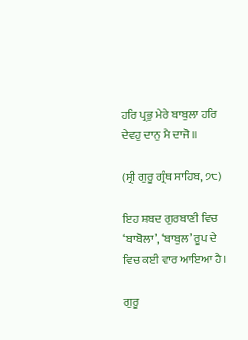ਹਰਿ ਪ੍ਰਭੁ ਮੇਰੇ ਬਾਬੁਲਾ ਹਰਿ ਦੇਵਹੁ ਦਾਨੁ ਮੈ ਦਾਜੋ ॥

(ਸ੍ਰੀ ਗੁਰੂ ਗ੍ਰੰਥ ਸਾਹਿਬ, ੭੮)

ਇਹ ਸ਼ਬਦ ਗੁਰਬਾਣੀ ਵਿਚ ‘ਬਾਬੋਲਾ’, ‘ਬਾਬੁਲ’ ਰੂਪ ਦੇ ਵਿਚ ਕਈ ਵਾਰ ਆਇਆ ਹੈ।

ਗੁਰੂ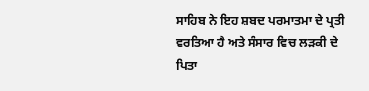ਸਾਹਿਬ ਨੇ ਇਹ ਸ਼ਬਦ ਪਰਮਾਤਮਾ ਦੇ ਪ੍ਰਤੀ ਵਰਤਿਆ ਹੈ ਅਤੇ ਸੰਸਾਰ ਵਿਚ ਲੜਕੀ ਦੇ ਪਿਤਾ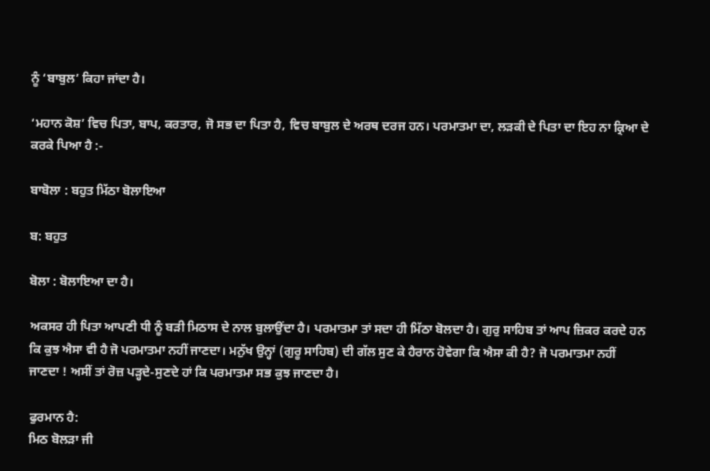ਨੂੰ ‘ਬਾਬੁਲ’ ਕਿਹਾ ਜਾਂਦਾ ਹੈ।

‘ਮਹਾਨ ਕੋਸ਼’ ਵਿਚ ਪਿਤਾ, ਬਾਪ, ਕਰਤਾਰ, ਜੋ ਸਭ ਦਾ ਪਿਤਾ ਹੈ, ਵਿਚ ਬਾਬੁਲ ਦੇ ਅਰਥ ਦਰਜ ਹਨ। ਪਰਮਾਤਮਾ ਦਾ, ਲੜਕੀ ਦੇ ਪਿਤਾ ਦਾ ਇਹ ਨਾ ਕ੍ਰਿਆ ਦੇ ਕਰਕੇ ਪਿਆ ਹੈ :-

ਬਾਬੋਲਾ : ਬਹੁਤ ਮਿੱਠਾ ਬੋਲਾਇਆ

ਬ: ਬਹੁਤ

ਬੋਲਾ : ਬੋਲਾਇਆ ਦਾ ਹੈ।

ਅਕਸਰ ਹੀ ਪਿਤਾ ਆਪਣੀ ਧੀ ਨੂੰ ਬੜੀ ਮਿਠਾਸ ਦੇ ਨਾਲ ਬੁਲਾਉਂਦਾ ਹੈ। ਪਰਮਾਤਮਾ ਤਾਂ ਸਦਾ ਹੀ ਮਿੱਠਾ ਬੋਲਦਾ ਹੈ। ਗੁਰੁ ਸਾਹਿਬ ਤਾਂ ਆਪ ਜ਼ਿਕਰ ਕਰਦੇ ਹਨ ਕਿ ਕੁਝ ਐਸਾ ਵੀ ਹੈ ਜੋ ਪਰਮਾਤਮਾ ਨਹੀਂ ਜਾਣਦਾ। ਮਨੁੱਖ ਉਨ੍ਹਾਂ (ਗੁਰੂ ਸਾਹਿਬ) ਦੀ ਗੱਲ ਸੁਣ ਕੇ ਹੈਰਾਨ ਹੋਵੇਗਾ ਕਿ ਐਸਾ ਕੀ ਹੈ? ਜੋ ਪਰਮਾਤਮਾ ਨਹੀਂ ਜਾਣਦਾ ! ਅਸੀਂ ਤਾਂ ਰੋਜ਼ ਪੜ੍ਹਦੇ-ਸੁਣਦੇ ਹਾਂ ਕਿ ਪਰਮਾਤਮਾ ਸਭ ਕੁਝ ਜਾਣਦਾ ਹੈ।

ਫੁਰਮਾਨ ਹੈ:
ਮਿਠ ਬੋਲੜਾ ਜੀ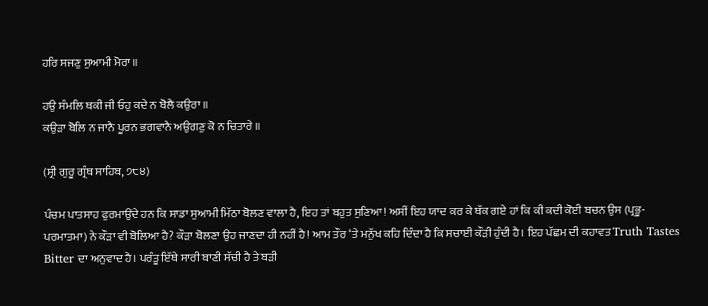ਹਰਿ ਸਜਣੁ ਸੁਆਮੀ ਮੋਰਾ ॥

ਹਉ ਸੰਮਲਿ ਥਕੀ ਜੀ ਓਹੁ ਕਦੇ ਨ ਬੋਲੈ ਕਉਰਾ ॥
ਕਉੜਾ ਬੋਲਿ ਨ ਜਾਨੈ ਪੂਰਨ ਭਗਵਾਨੈ ਅਉਗਣੁ ਕੋ ਨ ਚਿਤਾਰੇ ॥

(ਸ੍ਰੀ ਗੁਰੂ ਗ੍ਰੰਥ ਸਾਹਿਬ, ੭੮੪)

ਪੰਚਮ ਪਾਤਸਾਹ ਫੁਰਮਾਉਂਦੇ ਹਨ ਕਿ ਸਾਡਾ ਸੁਆਮੀ ਮਿੱਠਾ ਬੋਲਣ ਵਾਲਾ ਹੈ, ਇਹ ਤਾਂ ਬਹੁਤ ਸੁਣਿਆ! ਅਸੀਂ ਇਹ ਯਾਦ ਕਰ ਕੇ ਥੱਕ ਗਏ ਹਾਂ ਕਿ ਕੀ ਕਦੀ ਕੋਈ ਬਚਨ ਉਸ (ਪ੍ਰਭੂ-ਪਰਮਾਤਮਾ) ਨੇ ਕੌੜਾ ਵੀ ਬੋਲਿਆ ਹੈ? ਕੌੜਾ ਬੋਲਣਾ ਉਹ ਜਾਣਦਾ ਹੀ ਨਹੀਂ ਹੈ! ਆਮ ਤੌਰ ‘ਤੇ ਮਨੁੱਖ ਕਹਿ ਦਿੰਦਾ ਹੈ ਕਿ ਸਚਾਈ ਕੌੜੀ ਹੁੰਦੀ ਹੈ। ਇਹ ਪੱਛਮ ਦੀ ਕਹਾਵਤ Truth Tastes Bitter ਦਾ ਅਨੁਵਾਦ ਹੈ। ਪਰੰਤੂ ਇੱਥੇ ਸਾਰੀ ਬਾਣੀ ਸੱਚੀ ਹੈ ਤੇ ਬੜੀ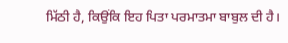ਮਿੱਠੀ ਹੈ, ਕਿਉਂਕਿ ਇਹ ਪਿਤਾ ਪਰਮਾਤਮਾ ਬਾਬੁਲ ਦੀ ਹੈ।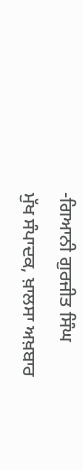-ਗਿਆਨੀ ਗੁਰਜੀਤ ਸਿੰਘ
ਮੁੱਖ ਸੰਪਾਦਕ, ਖ਼ਾਲਸਾ ਅਖ਼ਬਾਰ